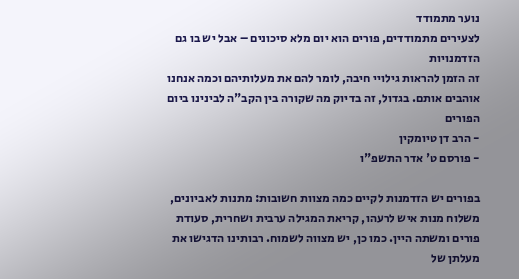נוער מתמודד
לצעירים מתמודדים, פורים הוא יום מלא סיכונים – אבל יש בו גם הזדמנויות
זה הזמן להראות גילויי חיבה, לומר להם את מעלותיהם וכמה אנחנו אוהבים אותם. בגדול, זה בדיוק מה שקורה בין הקב"ה לבינינו ביום הפורים
- הרב דן טיומקין
- פורסם ט' אדר התשפ"ו

בפורים יש הזדמנות לקיים כמה מצוות חשובות: מתנות לאביונים, משלוח מנות איש לרעהו, קריאת המגילה ערבית ושחרית, סעודת פורים ומשתה היין. כמו כן, יש מצווה לשמוח. רבותינו הדגישו את מעלתן של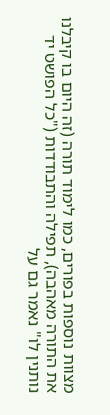מצוות נוספות בפורים, כמו לימוד תורה (זה היום בו קיבלנו את התורה מאהבה), תפילה והתבודדות ("כל הפושט יד נותנין לו" נאמר גם על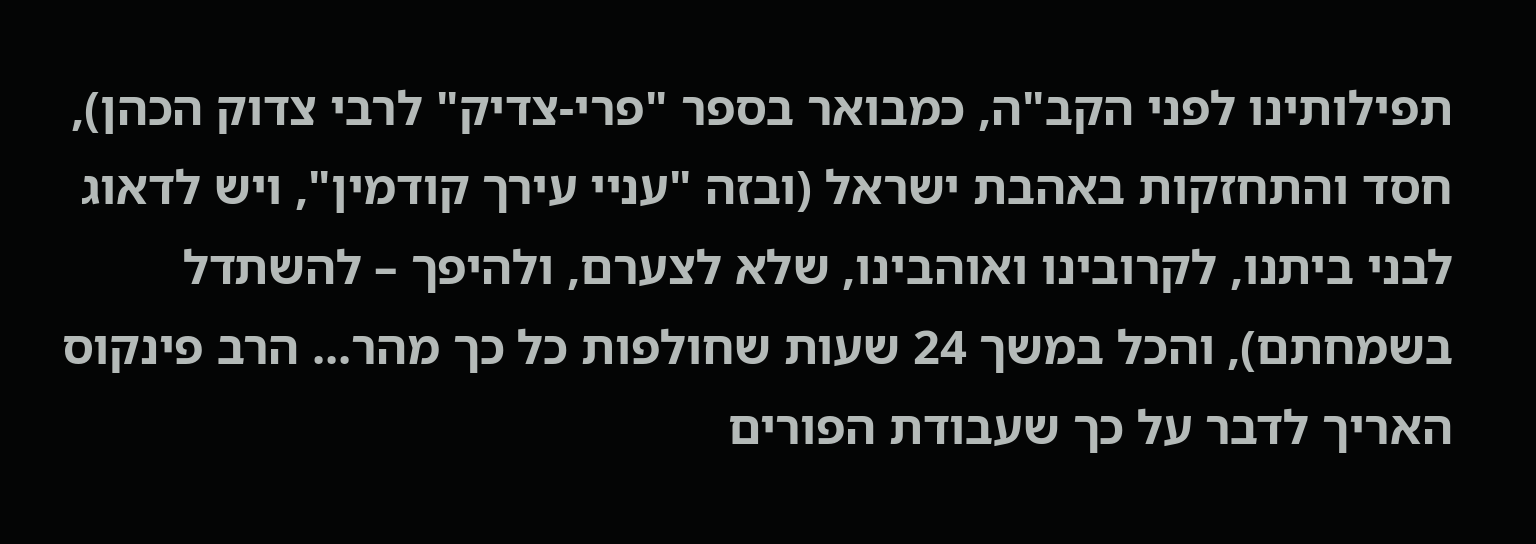תפילותינו לפני הקב"ה, כמבואר בספר "פרי-צדיק" לרבי צדוק הכהן), חסד והתחזקות באהבת ישראל (ובזה "עניי עירך קודמין", ויש לדאוג לבני ביתנו, לקרובינו ואוהבינו, שלא לצערם, ולהיפך – להשתדל בשמחתם), והכל במשך 24 שעות שחולפות כל כך מהר... הרב פינקוס האריך לדבר על כך שעבודת הפורים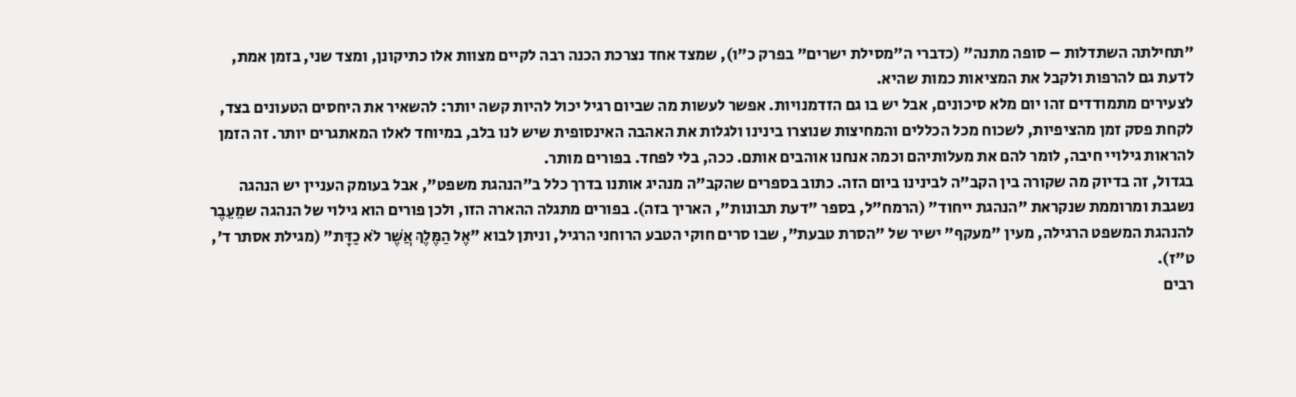"תחילתה השתדלות – סופה מתנה" (כדברי ה"מסילת ישרים" בפרק כ"ו), שמצד אחד נצרכת הכנה רבה לקיים מצוות אלו כתיקונן, ומצד שני, בזמן אמת, לדעת גם להרפות ולקבל את המציאות כמות שהיא.
לצעירים מתמודדים זהו יום מלא סיכונים, אבל יש בו גם הזדמנויות. אפשר לעשות מה שביום רגיל יכול להיות קשה יותר: להשאיר את היחסים הטעונים בצד, לקחת פסק זמן מהציפיות, לשכוח מכל הכללים והמחיצות שנוצרו בינינו ולגלות את האהבה האינסופית שיש לנו בלב, במיוחד לאלו המאתגרים יותר. זה הזמן להראות גילויי חיבה, לומר להם את מעלותיהם וכמה אנחנו אוהבים אותם. ככה, בלי לפחד. בפורים מותר.
בגדול, זה בדיוק מה שקורה בין הקב"ה לבינינו ביום הזה. כתוב בספרים שהקב"ה מנהיג אותנו בדרך כלל ב"הנהגת משפט", אבל בעומק העניין יש הנהגה נשגבת ומרוממת שנקראת "הנהגת ייחוד" (הרמח"ל, בספר "דעת תבונות", האריך בזה). בפורים מתגלה ההארה הזו, ולכן פורים הוא גילוי של הנהגה שמֵעֵבֶר להנהגת המשפט הרגילה, מעין "מעקף" ישיר של "הסרת טבעת", שבו סרים חוקי הטבע הרוחני הרגיל, וניתן לבוא "אֶל הַמֶּלֶךְ אֲשֶׁר לֹא כַדָּת" (מגילת אסתר ד', ט"ז).
רבים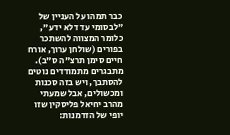כבר תמהו על העניין של "לבסומי עד דלא ידע", כלומר המצווה להשתכר בפורים (שולחן ערוך, אורח חיים סימן תרצ"ה ס"ב). מתבגרים מתמודדים נוטים להסתבך, ויש בזה סכנות ומכשולים, אבל שמעתי מהרב יחיאל פליסקין שזו יופי של הזדמנות: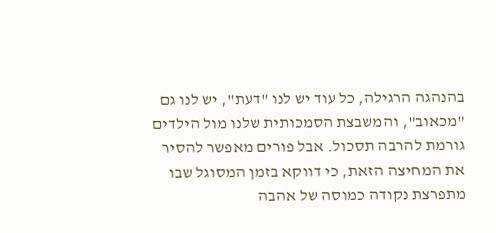בהנהגה הרגילה, כל עוד יש לנו "דעת", יש לנו גם "מכאוב", והמשבצת הסמכותית שלנו מול הילדים גורמת להרבה תסכול. אבל פורים מאפשר להסיר את המחיצה הזאת, כי דווקא בזמן המסוגל שבו מתפרצת נקודה כמוסה של אהבה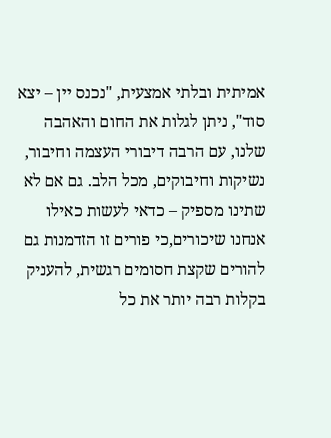אמיתית ובלתי אמצעית, "נכנס יין – יצא סוד", ניתן לגלות את החום והאהבה שלנו, עם הרבה דיבורי העצמה וחיבור, נשיקות וחיבוקים, מכל הלב. גם אם לא שתינו מספיק – כדאי לעשות כאילו אנחנו שיכורים,כי פורים זו הזדמנות גם להורים שקצת חסומים רגשית, להעניק בקלות רבה יותר את כל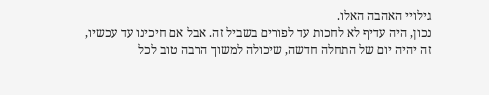גילויי האהבה האלו.
נכון, היה עדיף לא לחכות עד לפורים בשביל זה. אבל אם חיכינו עד עכשיו, זה יהיה יום של התחלה חדשה, שיכולה למשוך הרבה טוב לכל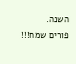השנה.
פורים שמח!!!